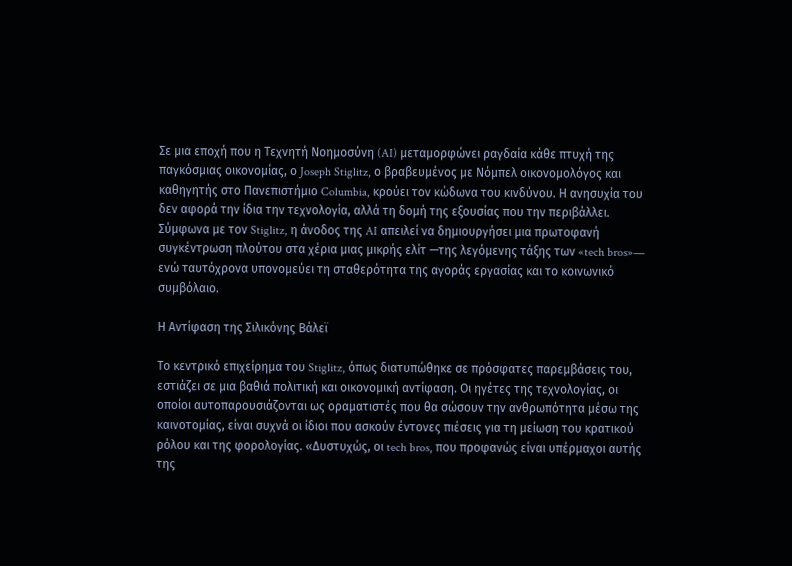Σε μια εποχή που η Τεχνητή Νοημοσύνη (AI) μεταμορφώνει ραγδαία κάθε πτυχή της παγκόσμιας οικονομίας, ο Joseph Stiglitz, ο βραβευμένος με Νόμπελ οικονομολόγος και καθηγητής στο Πανεπιστήμιο Columbia, κρούει τον κώδωνα του κινδύνου. Η ανησυχία του δεν αφορά την ίδια την τεχνολογία, αλλά τη δομή της εξουσίας που την περιβάλλει. Σύμφωνα με τον Stiglitz, η άνοδος της AI απειλεί να δημιουργήσει μια πρωτοφανή συγκέντρωση πλούτου στα χέρια μιας μικρής ελίτ —της λεγόμενης τάξης των «tech bros»— ενώ ταυτόχρονα υπονομεύει τη σταθερότητα της αγοράς εργασίας και το κοινωνικό συμβόλαιο.

Η Αντίφαση της Σιλικόνης Βάλεϊ

Το κεντρικό επιχείρημα του Stiglitz, όπως διατυπώθηκε σε πρόσφατες παρεμβάσεις του, εστιάζει σε μια βαθιά πολιτική και οικονομική αντίφαση. Οι ηγέτες της τεχνολογίας, οι οποίοι αυτοπαρουσιάζονται ως οραματιστές που θα σώσουν την ανθρωπότητα μέσω της καινοτομίας, είναι συχνά οι ίδιοι που ασκούν έντονες πιέσεις για τη μείωση του κρατικού ρόλου και της φορολογίας. «Δυστυχώς, οι tech bros, που προφανώς είναι υπέρμαχοι αυτής της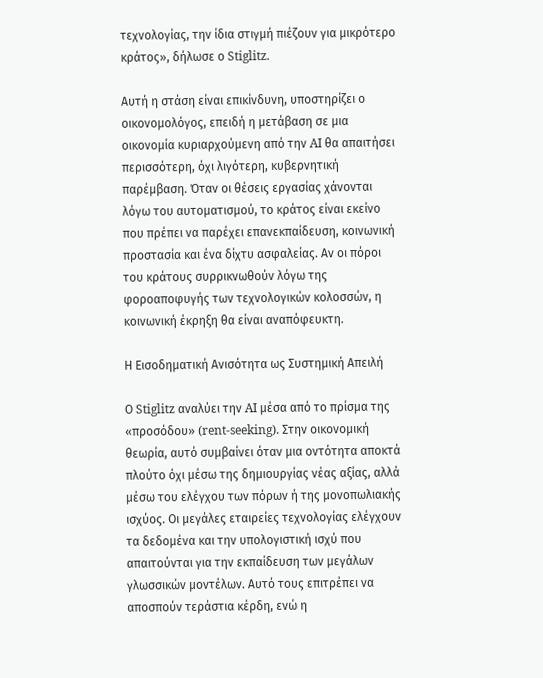τεχνολογίας, την ίδια στιγμή πιέζουν για μικρότερο κράτος», δήλωσε ο Stiglitz.

Αυτή η στάση είναι επικίνδυνη, υποστηρίζει ο οικονομολόγος, επειδή η μετάβαση σε μια οικονομία κυριαρχούμενη από την AI θα απαιτήσει περισσότερη, όχι λιγότερη, κυβερνητική παρέμβαση. Όταν οι θέσεις εργασίας χάνονται λόγω του αυτοματισμού, το κράτος είναι εκείνο που πρέπει να παρέχει επανεκπαίδευση, κοινωνική προστασία και ένα δίχτυ ασφαλείας. Αν οι πόροι του κράτους συρρικνωθούν λόγω της φοροαποφυγής των τεχνολογικών κολοσσών, η κοινωνική έκρηξη θα είναι αναπόφευκτη.

Η Εισοδηματική Ανισότητα ως Συστημική Απειλή

Ο Stiglitz αναλύει την AI μέσα από το πρίσμα της «προσόδου» (rent-seeking). Στην οικονομική θεωρία, αυτό συμβαίνει όταν μια οντότητα αποκτά πλούτο όχι μέσω της δημιουργίας νέας αξίας, αλλά μέσω του ελέγχου των πόρων ή της μονοπωλιακής ισχύος. Οι μεγάλες εταιρείες τεχνολογίας ελέγχουν τα δεδομένα και την υπολογιστική ισχύ που απαιτούνται για την εκπαίδευση των μεγάλων γλωσσικών μοντέλων. Αυτό τους επιτρέπει να αποσπούν τεράστια κέρδη, ενώ η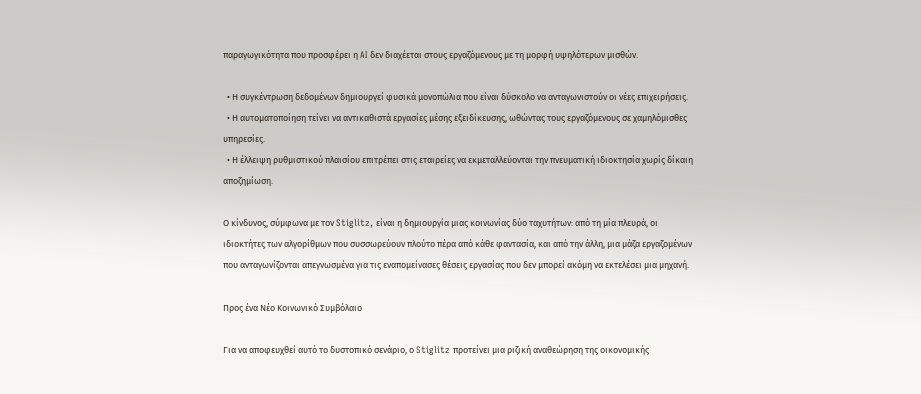παραγωγικότητα που προσφέρει η AI δεν διαχέεται στους εργαζόμενους με τη μορφή υψηλότερων μισθών.

  • Η συγκέντρωση δεδομένων δημιουργεί φυσικά μονοπώλια που είναι δύσκολο να ανταγωνιστούν οι νέες επιχειρήσεις.
  • Η αυτοματοποίηση τείνει να αντικαθιστά εργασίες μέσης εξειδίκευσης, ωθώντας τους εργαζόμενους σε χαμηλόμισθες υπηρεσίες.
  • Η έλλειψη ρυθμιστικού πλαισίου επιτρέπει στις εταιρείες να εκμεταλλεύονται την πνευματική ιδιοκτησία χωρίς δίκαιη αποζημίωση.

Ο κίνδυνος, σύμφωνα με τον Stiglitz, είναι η δημιουργία μιας κοινωνίας δύο ταχυτήτων: από τη μία πλευρά, οι ιδιοκτήτες των αλγορίθμων που συσσωρεύουν πλούτο πέρα από κάθε φαντασία, και από την άλλη, μια μάζα εργαζομένων που ανταγωνίζονται απεγνωσμένα για τις εναπομείνασες θέσεις εργασίας που δεν μπορεί ακόμη να εκτελέσει μια μηχανή.

Προς ένα Νέο Κοινωνικό Συμβόλαιο

Για να αποφευχθεί αυτό το δυστοπικό σενάριο, ο Stiglitz προτείνει μια ριζική αναθεώρηση της οικονομικής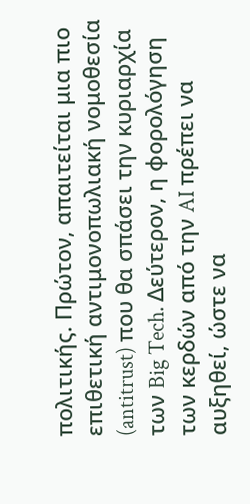πολιτικής. Πρώτον, απαιτείται μια πιο επιθετική αντιμονοπωλιακή νομοθεσία (antitrust) που θα σπάσει την κυριαρχία των Big Tech. Δεύτερον, η φορολόγηση των κερδών από την AI πρέπει να αυξηθεί, ώστε να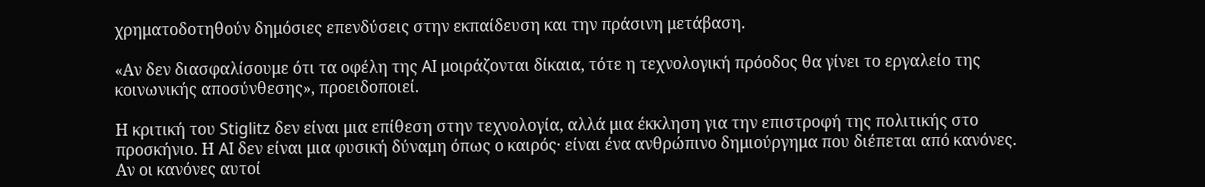χρηματοδοτηθούν δημόσιες επενδύσεις στην εκπαίδευση και την πράσινη μετάβαση.

«Αν δεν διασφαλίσουμε ότι τα οφέλη της AI μοιράζονται δίκαια, τότε η τεχνολογική πρόοδος θα γίνει το εργαλείο της κοινωνικής αποσύνθεσης», προειδοποιεί.

Η κριτική του Stiglitz δεν είναι μια επίθεση στην τεχνολογία, αλλά μια έκκληση για την επιστροφή της πολιτικής στο προσκήνιο. Η AI δεν είναι μια φυσική δύναμη όπως ο καιρός· είναι ένα ανθρώπινο δημιούργημα που διέπεται από κανόνες. Αν οι κανόνες αυτοί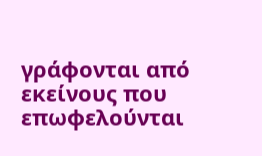γράφονται από εκείνους που επωφελούνται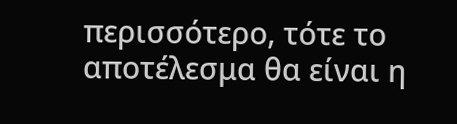περισσότερο, τότε το αποτέλεσμα θα είναι η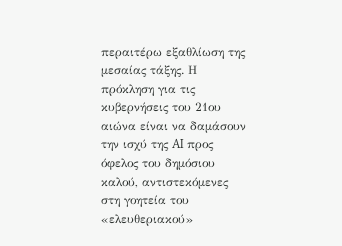περαιτέρω εξαθλίωση της μεσαίας τάξης. Η πρόκληση για τις κυβερνήσεις του 21ου αιώνα είναι να δαμάσουν την ισχύ της AI προς όφελος του δημόσιου καλού, αντιστεκόμενες στη γοητεία του «ελευθεριακού»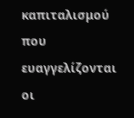καπιταλισμού που ευαγγελίζονται οι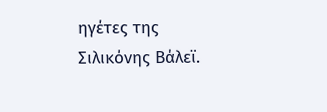ηγέτες της Σιλικόνης Βάλεϊ.